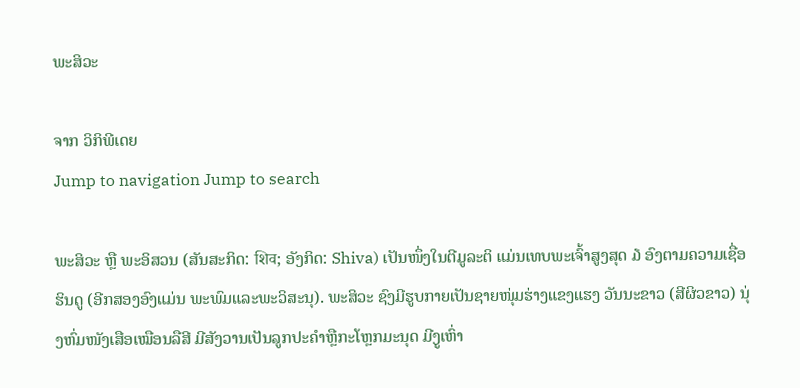ພະສິວະ

ຈາກ ວິກິພີເດຍ
Jump to navigation Jump to search

ພະສິວະ ຫຼື ພະອິສວນ (ສັນສະກິດ: शिव; ອັງກິດ: Shiva) ເປັນໜຶ່ງໃນຕີມູລະຕິ ແມ່ນເທບພະເຈົ້າສູງສຸດ ໓ ອົງຕາມຄວາມເຊື່ອຮິນດູ (ອີກສອງອົງແມ່ນ ພະພົມແລະພະວິສະນຸ). ພະສິວະ ຊົງມີຮູບກາຍເປັນຊາຍໜຸ່ມຮ່າງແຂງແຮງ ວັນນະຂາວ (ສີຜິວຂາວ) ນຸ່ງຫົ່ມໜັງເສືອເໝືອນລືສີ ມີສັງວານເປັນລູກປະຄໍາຫຼືກະໂຫຼກມະນຸດ ມີງູເຫົ່າ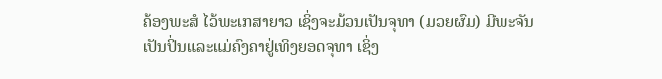ຄ້ອງພະສໍ ໄວ້ພະເກສາຍາວ ເຊິ່ງຈະມ້ວນເປັນຈຸທາ (ມວຍຜົມ) ມີພະຈັນເປັນປິ່ນແລະແມ່ຄົງຄາຢູ່ເທິງຍອດຈຸທາ ເຊິ່ງ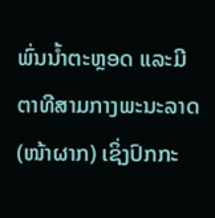ພົ່ນນ້ຳຕະຫຼອດ ແລະມີຕາທີສາມກາງພະນະລາດ (ໜ້າຜາກ) ເຊິ່ງປົກກະ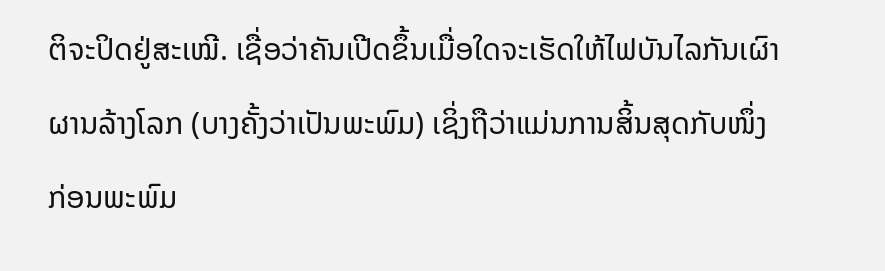ຕິຈະປິດຢູ່ສະເໝີ. ເຊື່ອວ່າຄັນເປີດຂຶ້ນເມື່ອໃດຈະເຮັດໃຫ້ໄຟບັນໄລກັນເຜົາຜານລ້າງໂລກ (ບາງຄັ້ງວ່າເປັນພະພົມ) ເຊິ່ງຖືວ່າແມ່ນການສິ້ນສຸດກັບໜຶ່ງ ກ່ອນພະພົມ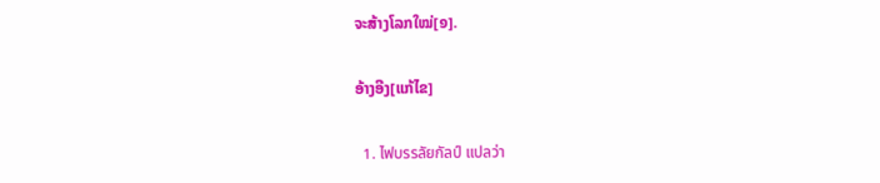ຈະສ້າງໂລກໃໝ່[໑].

ອ້າງອີງ[ແກ້ໄຂ]

  1. ไฟบรรลัยกัลป์ แปลว่า